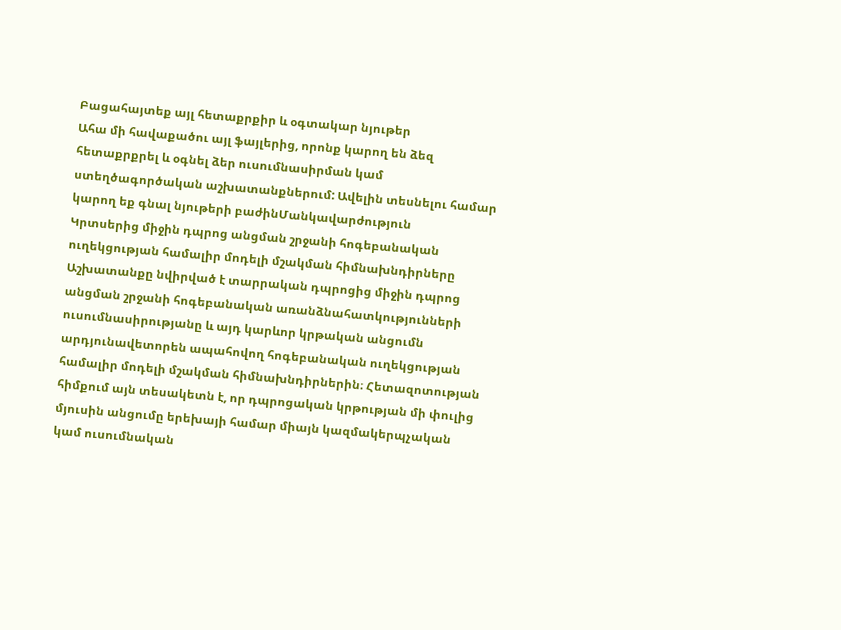Բացահայտեք այլ հետաքրքիր և օգտակար նյութեր
Ահա մի հավաքածու այլ ֆայլերից, որոնք կարող են ձեզ հետաքրքրել և օգնել ձեր ուսումնասիրման կամ ստեղծագործական աշխատանքներում: Ավելին տեսնելու համար կարող եք գնալ նյութերի բաժինՄանկավարժություն
Կրտսերից միջին դպրոց անցման շրջանի հոգեբանական ուղեկցության համալիր մոդելի մշակման հիմնախնդիրները
Աշխատանքը նվիրված է տարրական դպրոցից միջին դպրոց անցման շրջանի հոգեբանական առանձնահատկությունների ուսումնասիրությանը և այդ կարևոր կրթական անցումն արդյունավետորեն ապահովող հոգեբանական ուղեկցության համալիր մոդելի մշակման հիմնախնդիրներին։ Հետազոտության հիմքում այն տեսակետն է, որ դպրոցական կրթության մի փուլից մյուսին անցումը երեխայի համար միայն կազմակերպչական կամ ուսումնական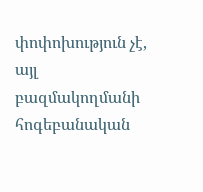փոփոխություն չէ, այլ բազմակողմանի հոգեբանական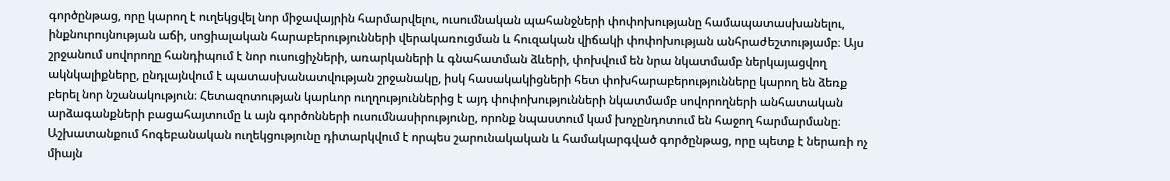գործընթաց, որը կարող է ուղեկցվել նոր միջավայրին հարմարվելու, ուսումնական պահանջների փոփոխությանը համապատասխանելու, ինքնուրույնության աճի, սոցիալական հարաբերությունների վերակառուցման և հուզական վիճակի փոփոխության անհրաժեշտությամբ։ Այս շրջանում սովորողը հանդիպում է նոր ուսուցիչների, առարկաների և գնահատման ձևերի, փոխվում են նրա նկատմամբ ներկայացվող ակնկալիքները, ընդլայնվում է պատասխանատվության շրջանակը, իսկ հասակակիցների հետ փոխհարաբերությունները կարող են ձեռք բերել նոր նշանակություն։ Հետազոտության կարևոր ուղղություններից է այդ փոփոխությունների նկատմամբ սովորողների անհատական արձագանքների բացահայտումը և այն գործոնների ուսումնասիրությունը, որոնք նպաստում կամ խոչընդոտում են հաջող հարմարմանը։ Աշխատանքում հոգեբանական ուղեկցությունը դիտարկվում է որպես շարունակական և համակարգված գործընթաց, որը պետք է ներառի ոչ միայն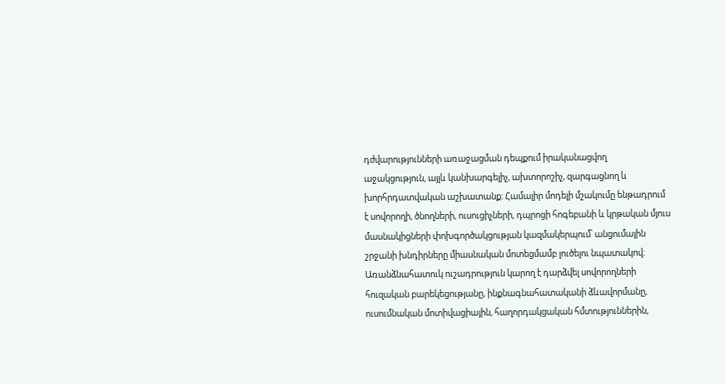դժվարությունների առաջացման դեպքում իրականացվող աջակցություն, այլև կանխարգելիչ, ախտորոշիչ, զարգացնող և խորհրդատվական աշխատանք։ Համալիր մոդելի մշակումը ենթադրում է սովորողի, ծնողների, ուսուցիչների, դպրոցի հոգեբանի և կրթական մյուս մասնակիցների փոխգործակցության կազմակերպում՝ անցումային շրջանի խնդիրները միասնական մոտեցմամբ լուծելու նպատակով։ Առանձնահատուկ ուշադրություն կարող է դարձվել սովորողների հուզական բարեկեցությանը, ինքնագնահատականի ձևավորմանը, ուսումնական մոտիվացիային, հաղորդակցական հմտություններին,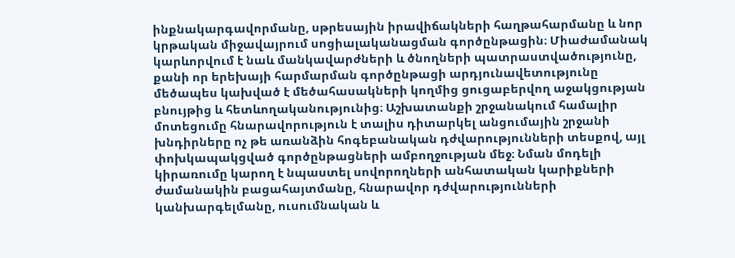ինքնակարգավորմանը, սթրեսային իրավիճակների հաղթահարմանը և նոր կրթական միջավայրում սոցիալականացման գործընթացին։ Միաժամանակ կարևորվում է նաև մանկավարժների և ծնողների պատրաստվածությունը, քանի որ երեխայի հարմարման գործընթացի արդյունավետությունը մեծապես կախված է մեծահասակների կողմից ցուցաբերվող աջակցության բնույթից և հետևողականությունից։ Աշխատանքի շրջանակում համալիր մոտեցումը հնարավորություն է տալիս դիտարկել անցումային շրջանի խնդիրները ոչ թե առանձին հոգեբանական դժվարությունների տեսքով, այլ փոխկապակցված գործընթացների ամբողջության մեջ։ Նման մոդելի կիրառումը կարող է նպաստել սովորողների անհատական կարիքների ժամանակին բացահայտմանը, հնարավոր դժվարությունների կանխարգելմանը, ուսումնական և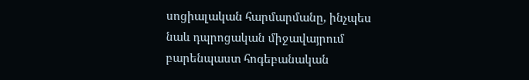սոցիալական հարմարմանը, ինչպես նաև դպրոցական միջավայրում բարենպաստ հոգեբանական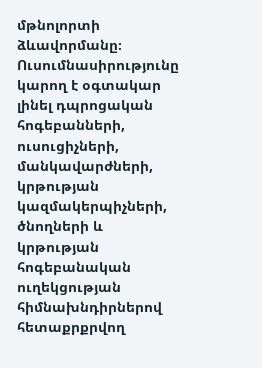մթնոլորտի ձևավորմանը։ Ուսումնասիրությունը կարող է օգտակար լինել դպրոցական հոգեբանների, ուսուցիչների, մանկավարժների, կրթության կազմակերպիչների, ծնողների և կրթության հոգեբանական ուղեկցության հիմնախնդիրներով հետաքրքրվող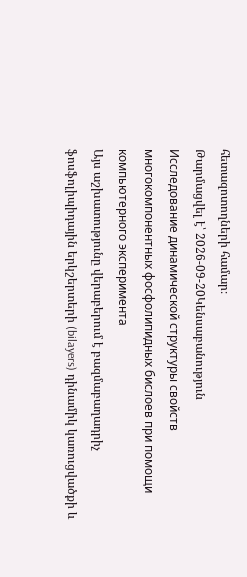հետազոտողների համար։
Թարմացվել է՝ 2026-09-20Կենսաբանություն
Исследование динамической структуры свойств многокомпонентных фосфолипидных бислоев при помощи компьютерного эксперимента
Այս աշխատությունը վերաբերում է բազմաբաղադրիչ ֆոսֆոլիպիդային երկշերտերի (bilayers) դինամիկ կառուցվածքի և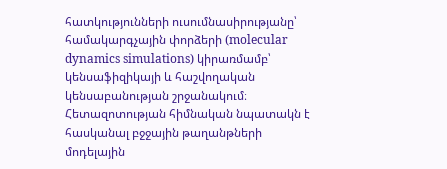հատկությունների ուսումնասիրությանը՝ համակարգչային փորձերի (molecular dynamics simulations) կիրառմամբ՝ կենսաֆիզիկայի և հաշվողական կենսաբանության շրջանակում։ Հետազոտության հիմնական նպատակն է հասկանալ բջջային թաղանթների մոդելային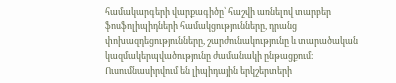համակարգերի վարքագիծը՝ հաշվի առնելով տարբեր ֆոսֆոլիպիդների համակցությունները, դրանց փոխազդեցությունները, շարժունակությունը և տարածական կազմակերպվածությունը ժամանակի ընթացքում։ Ուսումնասիրվում են լիպիդային երկշերտերի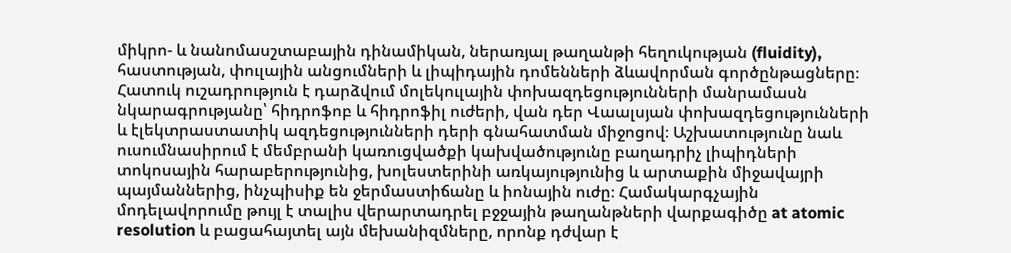միկրո- և նանոմասշտաբային դինամիկան, ներառյալ թաղանթի հեղուկության (fluidity), հաստության, փուլային անցումների և լիպիդային դոմենների ձևավորման գործընթացները։ Հատուկ ուշադրություն է դարձվում մոլեկուլային փոխազդեցությունների մանրամասն նկարագրությանը՝ հիդրոֆոբ և հիդրոֆիլ ուժերի, վան դեր Վաալսյան փոխազդեցությունների և էլեկտրաստատիկ ազդեցությունների դերի գնահատման միջոցով։ Աշխատությունը նաև ուսումնասիրում է մեմբրանի կառուցվածքի կախվածությունը բաղադրիչ լիպիդների տոկոսային հարաբերությունից, խոլեստերինի առկայությունից և արտաքին միջավայրի պայմաններից, ինչպիսիք են ջերմաստիճանը և իոնային ուժը։ Համակարգչային մոդելավորումը թույլ է տալիս վերարտադրել բջջային թաղանթների վարքագիծը at atomic resolution և բացահայտել այն մեխանիզմները, որոնք դժվար է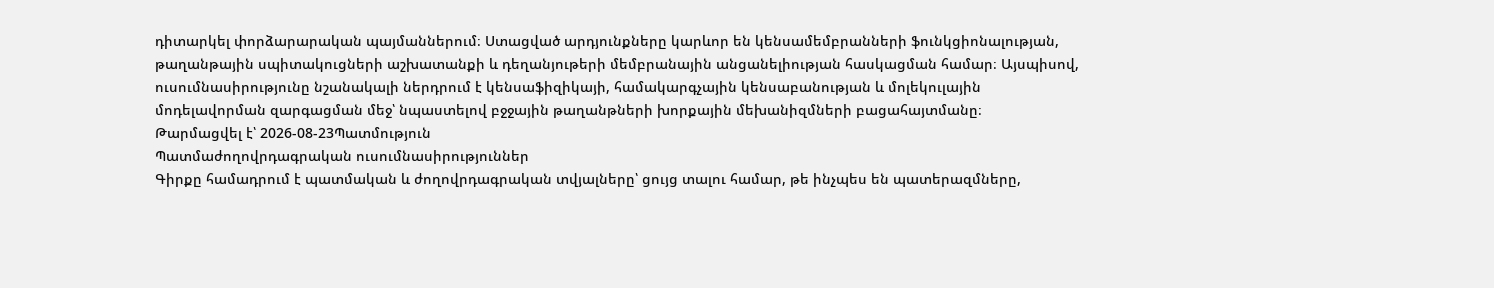դիտարկել փորձարարական պայմաններում։ Ստացված արդյունքները կարևոր են կենսամեմբրանների ֆունկցիոնալության, թաղանթային սպիտակուցների աշխատանքի և դեղանյութերի մեմբրանային անցանելիության հասկացման համար։ Այսպիսով, ուսումնասիրությունը նշանակալի ներդրում է կենսաֆիզիկայի, համակարգչային կենսաբանության և մոլեկուլային մոդելավորման զարգացման մեջ՝ նպաստելով բջջային թաղանթների խորքային մեխանիզմների բացահայտմանը։
Թարմացվել է՝ 2026-08-23Պատմություն
Պատմաժողովրդագրական ուսումնասիրություններ
Գիրքը համադրում է պատմական և ժողովրդագրական տվյալները՝ ցույց տալու համար, թե ինչպես են պատերազմները,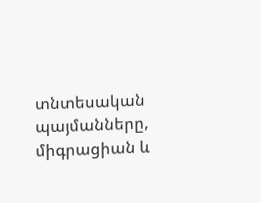տնտեսական պայմանները, միգրացիան և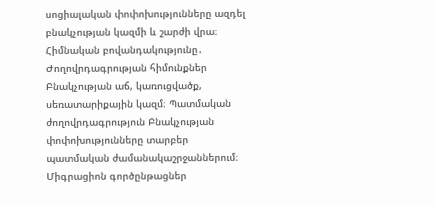սոցիալական փոփոխությունները ազդել բնակչության կազմի և շարժի վրա։ Հիմնական բովանդակությունը․ Ժողովրդագրության հիմունքներ Բնակչության աճ, կառուցվածք, սեռատարիքային կազմ։ Պատմական ժողովրդագրություն Բնակչության փոփոխությունները տարբեր պատմական ժամանակաշրջաններում։ Միգրացիոն գործընթացներ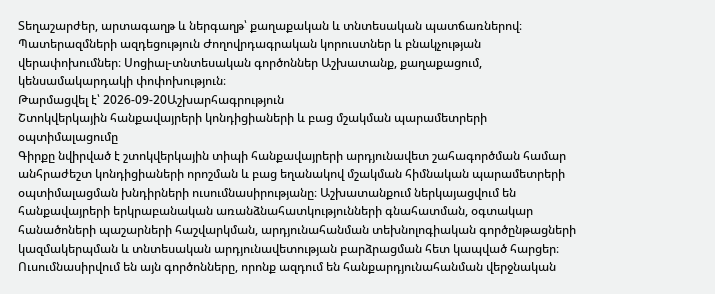Տեղաշարժեր, արտագաղթ և ներգաղթ՝ քաղաքական և տնտեսական պատճառներով։ Պատերազմների ազդեցություն Ժողովրդագրական կորուստներ և բնակչության վերափոխումներ։ Սոցիալ-տնտեսական գործոններ Աշխատանք, քաղաքացում, կենսամակարդակի փոփոխություն։
Թարմացվել է՝ 2026-09-20Աշխարհագրություն
Շտոկվերկային հանքավայրերի կոնդիցիաների և բաց մշակման պարամետրերի օպտիմալացումը
Գիրքը նվիրված է շտոկվերկային տիպի հանքավայրերի արդյունավետ շահագործման համար անհրաժեշտ կոնդիցիաների որոշման և բաց եղանակով մշակման հիմնական պարամետրերի օպտիմալացման խնդիրների ուսումնասիրությանը։ Աշխատանքում ներկայացվում են հանքավայրերի երկրաբանական առանձնահատկությունների գնահատման, օգտակար հանածոների պաշարների հաշվարկման, արդյունահանման տեխնոլոգիական գործընթացների կազմակերպման և տնտեսական արդյունավետության բարձրացման հետ կապված հարցեր։ Ուսումնասիրվում են այն գործոնները, որոնք ազդում են հանքարդյունահանման վերջնական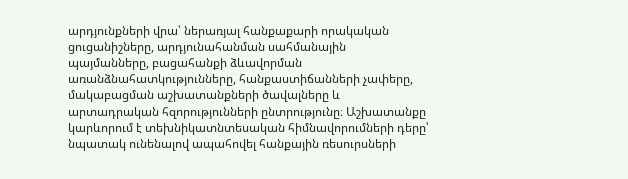արդյունքների վրա՝ ներառյալ հանքաքարի որակական ցուցանիշները, արդյունահանման սահմանային պայմանները, բացահանքի ձևավորման առանձնահատկությունները, հանքաստիճանների չափերը, մակաբացման աշխատանքների ծավալները և արտադրական հզորությունների ընտրությունը։ Աշխատանքը կարևորում է տեխնիկատնտեսական հիմնավորումների դերը՝ նպատակ ունենալով ապահովել հանքային ռեսուրսների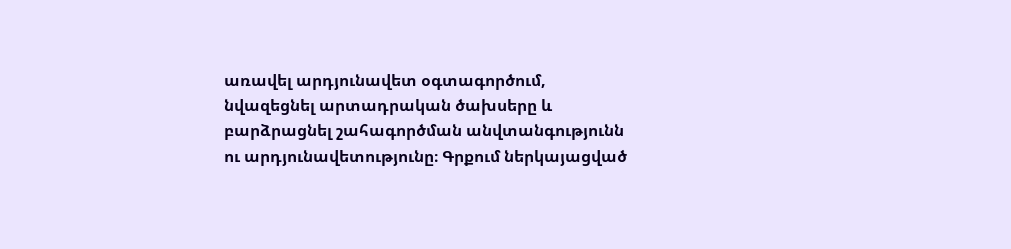առավել արդյունավետ օգտագործում, նվազեցնել արտադրական ծախսերը և բարձրացնել շահագործման անվտանգությունն ու արդյունավետությունը։ Գրքում ներկայացված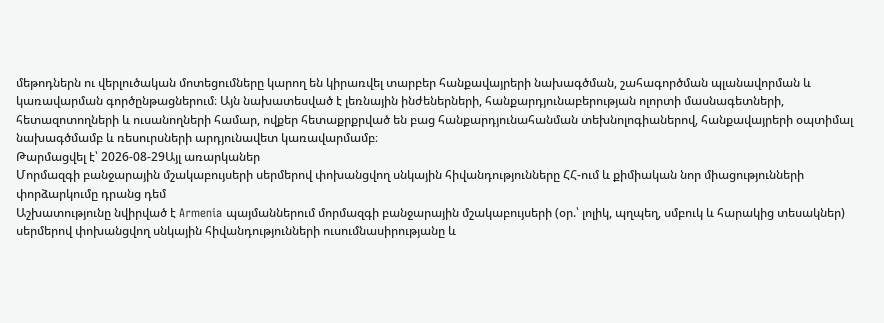մեթոդներն ու վերլուծական մոտեցումները կարող են կիրառվել տարբեր հանքավայրերի նախագծման, շահագործման պլանավորման և կառավարման գործընթացներում։ Այն նախատեսված է լեռնային ինժեներների, հանքարդյունաբերության ոլորտի մասնագետների, հետազոտողների և ուսանողների համար, ովքեր հետաքրքրված են բաց հանքարդյունահանման տեխնոլոգիաներով, հանքավայրերի օպտիմալ նախագծմամբ և ռեսուրսների արդյունավետ կառավարմամբ։
Թարմացվել է՝ 2026-08-29Այլ առարկաներ
Մորմազգի բանջարային մշակաբույսերի սերմերով փոխանցվող սնկային հիվանդությունները ՀՀ-ում և քիմիական նոր միացությունների փորձարկումը դրանց դեմ
Աշխատությունը նվիրված է Armenia պայմաններում մորմազգի բանջարային մշակաբույսերի (օր.՝ լոլիկ, պղպեղ, սմբուկ և հարակից տեսակներ) սերմերով փոխանցվող սնկային հիվանդությունների ուսումնասիրությանը և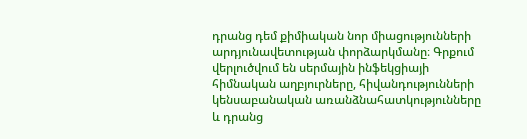դրանց դեմ քիմիական նոր միացությունների արդյունավետության փորձարկմանը։ Գրքում վերլուծվում են սերմային ինֆեկցիայի հիմնական աղբյուրները, հիվանդությունների կենսաբանական առանձնահատկությունները և դրանց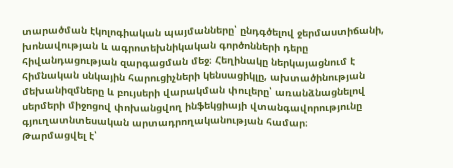տարածման էկոլոգիական պայմանները՝ ընդգծելով ջերմաստիճանի, խոնավության և ագրոտեխնիկական գործոնների դերը հիվանդացության զարգացման մեջ։ Հեղինակը ներկայացնում է հիմնական սնկային հարուցիչների կենսացիկլը, ախտածինության մեխանիզմները և բույսերի վարակման փուլերը՝ առանձնացնելով սերմերի միջոցով փոխանցվող ինֆեկցիայի վտանգավորությունը գյուղատնտեսական արտադրողականության համար։
Թարմացվել է՝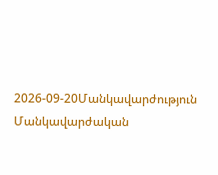2026-09-20Մանկավարժություն
Մանկավարժական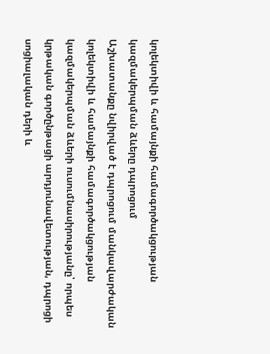կոլեկտիվի և համայնքի համագործակցության կազմակերպման ձևերը դպրոցում
Աշխատանքը նվիրված է դպրոցում մանկավարժական կոլեկտիվի և համայնքի համագործակցության կազմակերպման ձևերի ուսումնասիրությանը՝ որպես կրթական գործընթացի արդյունավետության, դպրոցի սոցիալական դերի և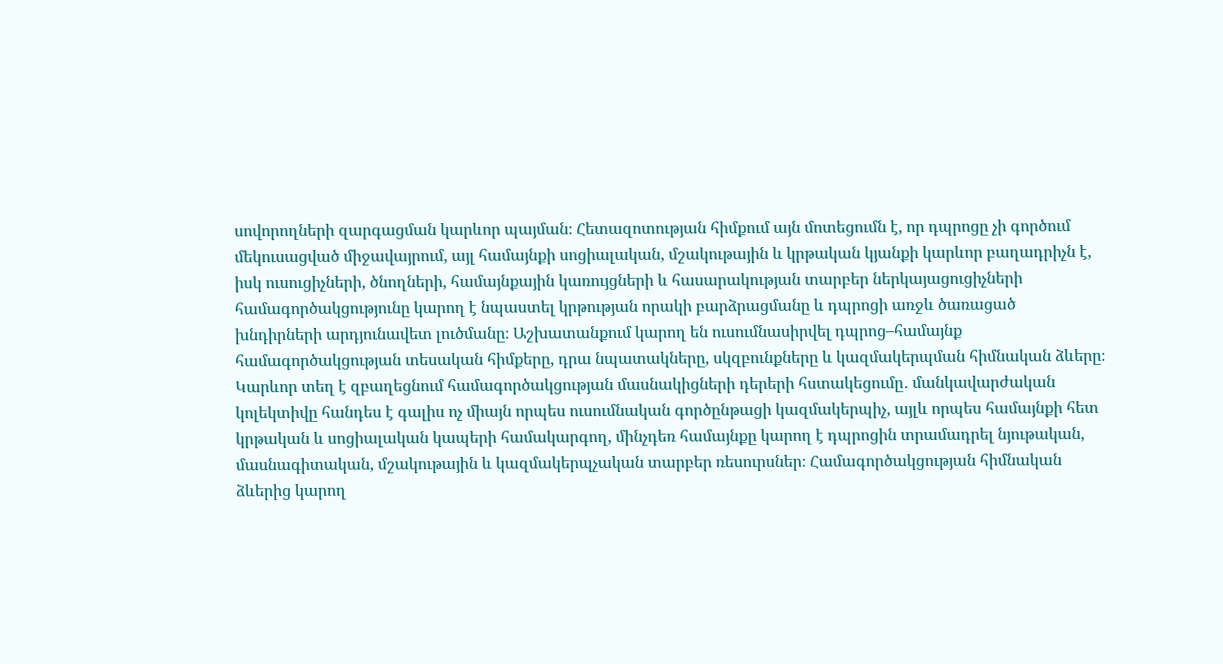սովորողների զարգացման կարևոր պայման։ Հետազոտության հիմքում այն մոտեցումն է, որ դպրոցը չի գործում մեկուսացված միջավայրում, այլ համայնքի սոցիալական, մշակութային և կրթական կյանքի կարևոր բաղադրիչն է, իսկ ուսուցիչների, ծնողների, համայնքային կառույցների և հասարակության տարբեր ներկայացուցիչների համագործակցությունը կարող է նպաստել կրթության որակի բարձրացմանը և դպրոցի առջև ծառացած խնդիրների արդյունավետ լուծմանը։ Աշխատանքում կարող են ուսումնասիրվել դպրոց–համայնք համագործակցության տեսական հիմքերը, դրա նպատակները, սկզբունքները և կազմակերպման հիմնական ձևերը։ Կարևոր տեղ է զբաղեցնում համագործակցության մասնակիցների դերերի հստակեցումը․ մանկավարժական կոլեկտիվը հանդես է գալիս ոչ միայն որպես ուսումնական գործընթացի կազմակերպիչ, այլև որպես համայնքի հետ կրթական և սոցիալական կապերի համակարգող, մինչդեռ համայնքը կարող է դպրոցին տրամադրել նյութական, մասնագիտական, մշակութային և կազմակերպչական տարբեր ռեսուրսներ։ Համագործակցության հիմնական ձևերից կարող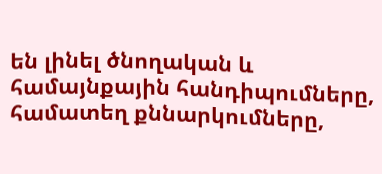են լինել ծնողական և համայնքային հանդիպումները, համատեղ քննարկումները,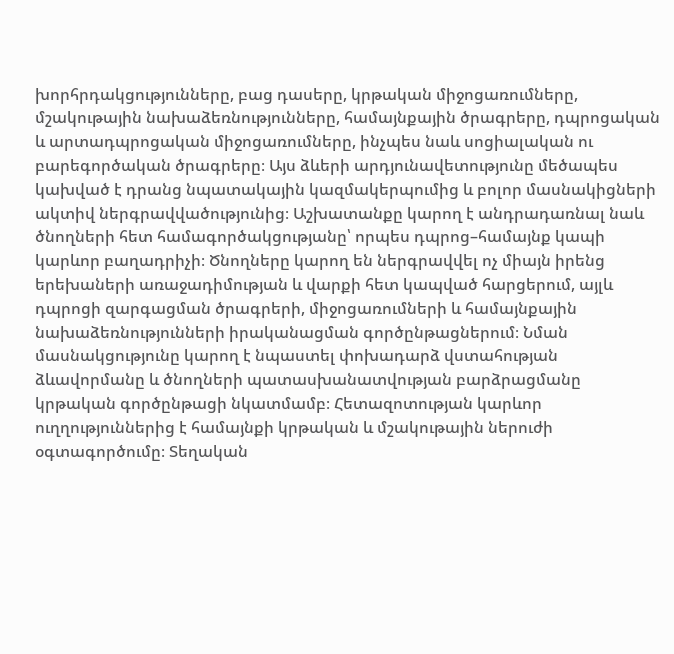խորհրդակցությունները, բաց դասերը, կրթական միջոցառումները, մշակութային նախաձեռնությունները, համայնքային ծրագրերը, դպրոցական և արտադպրոցական միջոցառումները, ինչպես նաև սոցիալական ու բարեգործական ծրագրերը։ Այս ձևերի արդյունավետությունը մեծապես կախված է դրանց նպատակային կազմակերպումից և բոլոր մասնակիցների ակտիվ ներգրավվածությունից։ Աշխատանքը կարող է անդրադառնալ նաև ծնողների հետ համագործակցությանը՝ որպես դպրոց–համայնք կապի կարևոր բաղադրիչի։ Ծնողները կարող են ներգրավվել ոչ միայն իրենց երեխաների առաջադիմության և վարքի հետ կապված հարցերում, այլև դպրոցի զարգացման ծրագրերի, միջոցառումների և համայնքային նախաձեռնությունների իրականացման գործընթացներում։ Նման մասնակցությունը կարող է նպաստել փոխադարձ վստահության ձևավորմանը և ծնողների պատասխանատվության բարձրացմանը կրթական գործընթացի նկատմամբ։ Հետազոտության կարևոր ուղղություններից է համայնքի կրթական և մշակութային ներուժի օգտագործումը։ Տեղական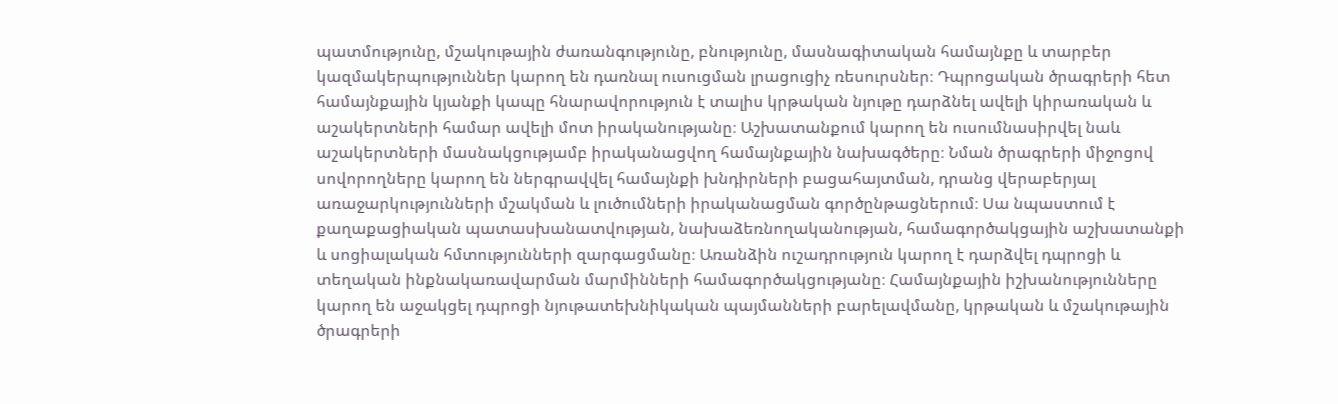պատմությունը, մշակութային ժառանգությունը, բնությունը, մասնագիտական համայնքը և տարբեր կազմակերպություններ կարող են դառնալ ուսուցման լրացուցիչ ռեսուրսներ։ Դպրոցական ծրագրերի հետ համայնքային կյանքի կապը հնարավորություն է տալիս կրթական նյութը դարձնել ավելի կիրառական և աշակերտների համար ավելի մոտ իրականությանը։ Աշխատանքում կարող են ուսումնասիրվել նաև աշակերտների մասնակցությամբ իրականացվող համայնքային նախագծերը։ Նման ծրագրերի միջոցով սովորողները կարող են ներգրավվել համայնքի խնդիրների բացահայտման, դրանց վերաբերյալ առաջարկությունների մշակման և լուծումների իրականացման գործընթացներում։ Սա նպաստում է քաղաքացիական պատասխանատվության, նախաձեռնողականության, համագործակցային աշխատանքի և սոցիալական հմտությունների զարգացմանը։ Առանձին ուշադրություն կարող է դարձվել դպրոցի և տեղական ինքնակառավարման մարմինների համագործակցությանը։ Համայնքային իշխանությունները կարող են աջակցել դպրոցի նյութատեխնիկական պայմանների բարելավմանը, կրթական և մշակութային ծրագրերի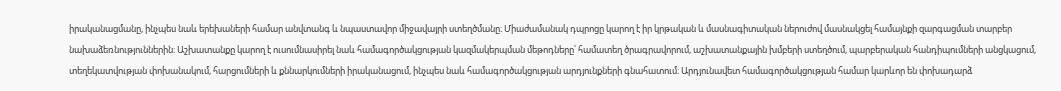իրականացմանը, ինչպես նաև երեխաների համար անվտանգ և նպաստավոր միջավայրի ստեղծմանը։ Միաժամանակ դպրոցը կարող է իր կրթական և մասնագիտական ներուժով մասնակցել համայնքի զարգացման տարբեր նախաձեռնություններին։ Աշխատանքը կարող է ուսումնասիրել նաև համագործակցության կազմակերպման մեթոդները՝ համատեղ ծրագրավորում, աշխատանքային խմբերի ստեղծում, պարբերական հանդիպումների անցկացում, տեղեկատվության փոխանակում, հարցումների և քննարկումների իրականացում, ինչպես նաև համագործակցության արդյունքների գնահատում։ Արդյունավետ համագործակցության համար կարևոր են փոխադարձ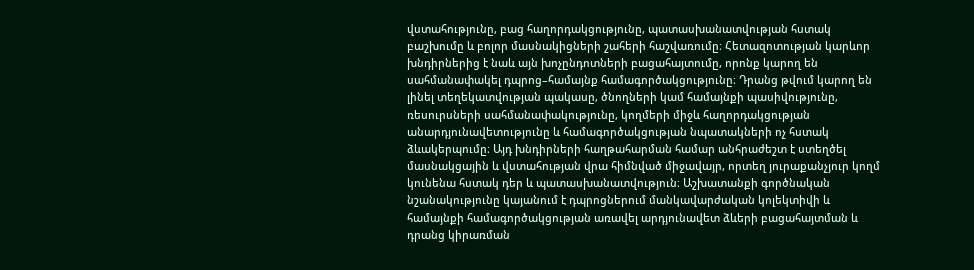վստահությունը, բաց հաղորդակցությունը, պատասխանատվության հստակ բաշխումը և բոլոր մասնակիցների շահերի հաշվառումը։ Հետազոտության կարևոր խնդիրներից է նաև այն խոչընդոտների բացահայտումը, որոնք կարող են սահմանափակել դպրոց–համայնք համագործակցությունը։ Դրանց թվում կարող են լինել տեղեկատվության պակասը, ծնողների կամ համայնքի պասիվությունը, ռեսուրսների սահմանափակությունը, կողմերի միջև հաղորդակցության անարդյունավետությունը և համագործակցության նպատակների ոչ հստակ ձևակերպումը։ Այդ խնդիրների հաղթահարման համար անհրաժեշտ է ստեղծել մասնակցային և վստահության վրա հիմնված միջավայր, որտեղ յուրաքանչյուր կողմ կունենա հստակ դեր և պատասխանատվություն։ Աշխատանքի գործնական նշանակությունը կայանում է դպրոցներում մանկավարժական կոլեկտիվի և համայնքի համագործակցության առավել արդյունավետ ձևերի բացահայտման և դրանց կիրառման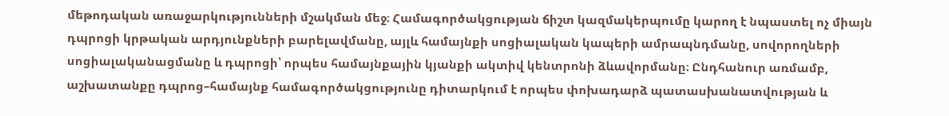մեթոդական առաջարկությունների մշակման մեջ։ Համագործակցության ճիշտ կազմակերպումը կարող է նպաստել ոչ միայն դպրոցի կրթական արդյունքների բարելավմանը, այլև համայնքի սոցիալական կապերի ամրապնդմանը, սովորողների սոցիալականացմանը և դպրոցի՝ որպես համայնքային կյանքի ակտիվ կենտրոնի ձևավորմանը։ Ընդհանուր առմամբ, աշխատանքը դպրոց–համայնք համագործակցությունը դիտարկում է որպես փոխադարձ պատասխանատվության և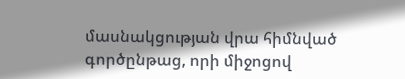մասնակցության վրա հիմնված գործընթաց, որի միջոցով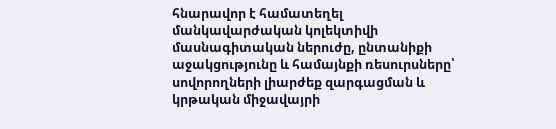հնարավոր է համատեղել մանկավարժական կոլեկտիվի մասնագիտական ներուժը, ընտանիքի աջակցությունը և համայնքի ռեսուրսները՝ սովորողների լիարժեք զարգացման և կրթական միջավայրի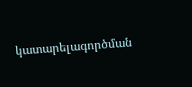կատարելագործման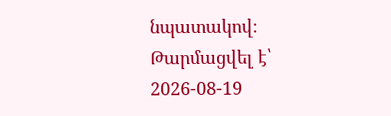նպատակով։
Թարմացվել է՝ 2026-08-19